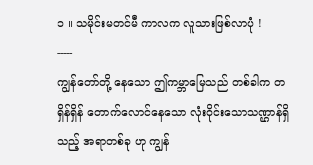၁ ။ သမိုင်းမတင်မီ ကာလက လူသားဖြစ်လာပုံ !
-----
ကျွန်တော်တို့ နေသော ဤကမ္ဘာမြေသည် တစ်ခါက တရှိန်ရှိန် တောက်လောင်နေသော လုံးဝိုင်းသောသဏ္ဌာန်ရှိသည့် အရာတစ်ခု ဟု ကျွန်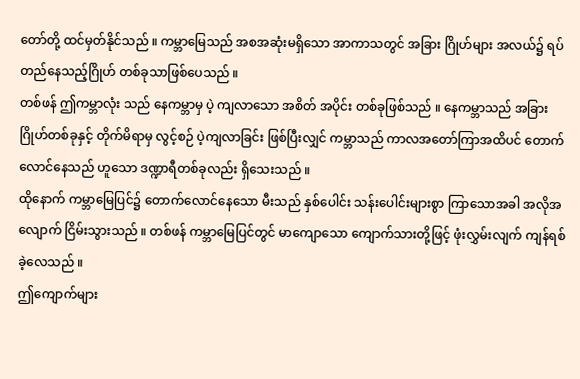တော်တို့ ထင်မှတ်နိုင်သည် ။ ကမ္ဘာမြေသည် အစအဆုံးမရှိသော အာကာသတွင် အခြား ဂြိုဟ်များ အလယ်၌ ရပ်တည်နေသည့်ဂြိုဟ် တစ်ခုသာဖြစ်ပေသည် ။
တစ်ဖန် ဤကမ္ဘာလုံး သည် နေကမ္ဘာမှ ပဲ့ ကျလာသော အစိတ် အပိုင်း တစ်ခုဖြစ်သည် ။ နေကမ္ဘာသည် အခြားဂြိုဟ်တစ်ခုနှင့် တိုက်မိရာမှ လွင့်စဉ် ပဲ့ကျလာခြင်း ဖြစ်ပြီးလျှင် ကမ္ဘာသည် ကာလအတော်ကြာအထိပင် တောက်လောင်နေသည် ဟူသော ဒဏ္ဍာရီတစ်ခုလည်း ရှိသေးသည် ။
ထိုနောက် ကမ္ဘာမြေပြင်၌ တောက်လောင်နေသော မီးသည် နှစ်ပေါင်း သန်းပေါင်းများစွာ ကြာသောအခါ အလိုအလျောက် ငြိမ်းသွားသည် ။ တစ်ဖန် ကမ္ဘာမြေပြင်တွင် မာကျောသော ကျောက်သားတို့ဖြင့် ဖုံးလွှမ်းလျက် ကျန်ရစ် ခဲ့လေသည် ။
ဤကျောက်များ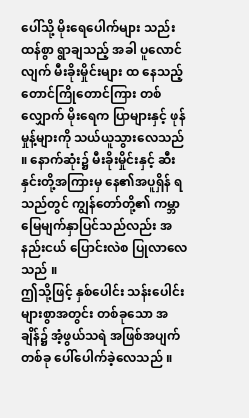ပေါ်သို့ မိုးရေပေါက်များ သည်းထန်စွာ ရွာချသည့် အခါ ပူလောင်လျက် မီးခိုးမှိုင်းများ ထ နေသည့် တောင်ကြိုတောင်ကြား တစ်လျှောက် မိုးရေက ပြာများနှင့် ဖုန်မှုန့်များကို သယ်ယူသွားလေသည် ။ နောက်ဆုံး၌ မီးခိုးမှိုင်းနှင့် ဆီးနှင်းတို့အကြားမှ နေ၏အပူရှိန် ရသည်တွင် ကျွန်တော်တို့၏ ကမ္ဘာမြေမျက်နှာပြင်သည်လည်း အနည်းငယ် ပြောင်းလဲစ ပြုလာလေသည် ။
ဤသို့ဖြင့် နှစ်ပေါင်း သန်းပေါင်း များစွာအတွင်း တစ်ခုသော အချိန်၌ အံ့ဖွယ်သရဲ အဖြစ်အပျက်တစ်ခု ပေါ်ပေါက်ခဲ့လေသည် ။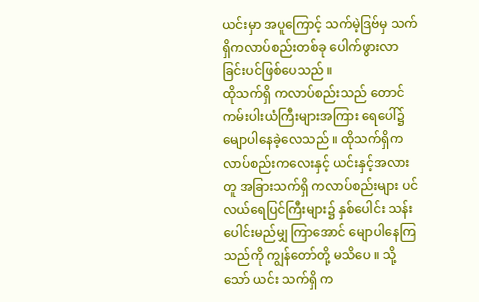ယင်းမှာ အပူကြောင့် သက်မဲ့ဒြဗ်မှ သက်ရှိကလာပ်စည်းတစ်ခု ပေါက်ဖွားလာခြင်းပင်ဖြစ်ပေသည် ။
ထိုသက်ရှိ ကလာပ်စည်းသည် တောင်ကမ်းပါးယံကြီးများအကြား ရေပေါ်၌ မျောပါနေခဲ့လေသည် ။ ထိုသက်ရှိကလာပ်စည်းကလေးနှင့် ယင်းနှင့်အလားတူ အခြားသက်ရှိ ကလာပ်စည်းများ ပင်လယ်ရေပြင်ကြီးများ၌ နှစ်ပေါင်း သန်းပေါင်းမည်မျှ ကြာအောင် မျောပါနေကြသည်ကို ကျွန်တော်တို့ မသိပေ ။ သို့သော် ယင်း သက်ရှိ က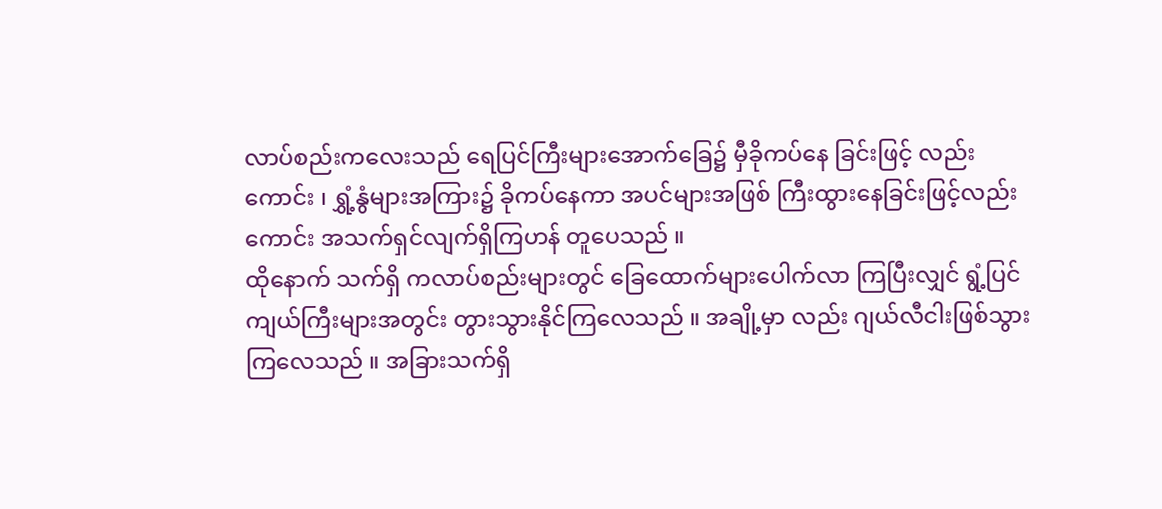လာပ်စည်းကလေးသည် ရေပြင်ကြီးများအောက်ခြေ၌ မှီခိုကပ်နေ ခြင်းဖြင့် လည်းကောင်း ၊ ရွှံ့နွံများအကြား၌ ခိုကပ်နေကာ အပင်များအဖြစ် ကြီးထွားနေခြင်းဖြင့်လည်းကောင်း အသက်ရှင်လျက်ရှိကြဟန် တူပေသည် ။
ထိုနောက် သက်ရှိ ကလာပ်စည်းများတွင် ခြေထောက်များပေါက်လာ ကြပြီးလျှင် ရွံ့ပြင်ကျယ်ကြီးများအတွင်း တွားသွားနိုင်ကြလေသည် ။ အချို့မှာ လည်း ဂျယ်လီငါးဖြစ်သွားကြလေသည် ။ အခြားသက်ရှိ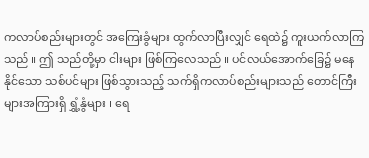ကလာပ်စည်းများတွင် အကြေးခွံများ ထွက်လာပြီးလျှင် ရေထဲ၌ ကူးယက်လာကြသည် ။ ဤ သည်တို့မှာ ငါးများ ဖြစ်ကြလေသည် ။ ပင်လယ်အောက်ခြေ၌ မနေနိုင်သော သစ်ပင်များ ဖြစ်သွားသည့် သက်ရှိကလာပ်စည်းများသည် တောင်ကြီးများအကြားရှိ ရွှံ့နွံများ ၊ ရေ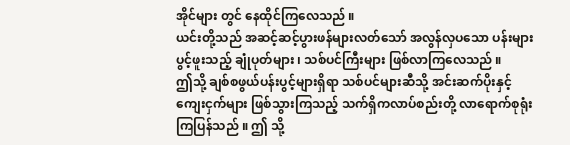အိုင်များ တွင် နေထိုင်ကြလေသည် ။
ယင်းတို့သည် အဆင့်ဆင့်ပွားဖန်များလတ်သော် အလွန်လှပသော ပန်းများပွင့်ဖူးသည့် ချုံပုတ်များ ၊ သစ်ပင်ကြီးများ ဖြစ်လာကြလေသည် ။
ဤသို့ ချစ်စဖွယ်ပန်းပွင့်များရှိရာ သစ်ပင်များဆီသို့ အင်းဆက်ပိုးနှင့် ကျေးငှက်များ ဖြစ်သွားကြသည့် သက်ရှိကလာပ်စည်းတို့ လာရောက်စုရုံးကြပြန်သည် ။ ဤ သို့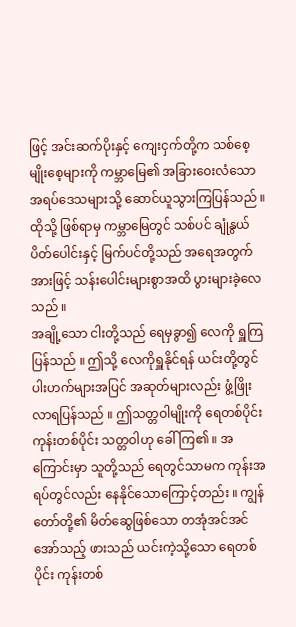ဖြင့် အင်းဆက်ပိုးနှင့် ကျေးငှက်တို့က သစ်စေ့ မျိုးစေ့များကို ကမ္ဘာမြေ၏ အခြားဝေးလံသော အရပ်ဒေသများသို့ ဆောင်ယူသွားကြပြန်သည် ။ ထိုသို့ ဖြစ်ရာမှ ကမ္ဘာမြေတွင် သစ်ပင် ချုံနွယ် ပိတ်ပေါင်းနှင့် မြက်ပင်တို့သည် အရေအတွက်အားဖြင့် သန်းပေါင်းများစွာအထိ ပွားများခဲ့လေသည် ။
အချို့သော ငါးတို့သည် ရေမှခွာ၍ လေကို ရှူကြပြန်သည် ။ ဤသို့ လေကိုရှူနိုင်ရန် ယင်းတို့တွင် ပါးဟက်များအပြင် အဆုတ်များလည်း ဖွံ့ဖြိုး လာရပြန်သည် ။ ဤသတ္တဝါမျိုးကို ရေတစ်ပိုင်း ကုန်းတစ်ပိုင်း သတ္တဝါဟု ခေါ်ကြ၏ ။ အကြောင်းမှာ သူတို့သည် ရေတွင်သာမက ကုန်းအရပ်တွင်လည်း နေနိုင်သောကြောင့်တည်း ။ ကျွန်တော်တို့၏ မိတ်ဆွေဖြစ်သော တအုံအင်အင် အော်သည့် ဖားသည် ယင်းကဲ့သို့သော ရေတစ်ပိုင်း ကုန်းတစ်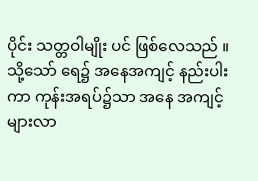ပိုင်း သတ္တဝါမျိုး ပင် ဖြစ်လေသည် ။
သို့သော် ရေ၌ အနေအကျင့် နည်းပါးကာ ကုန်းအရပ်၌သာ အနေ အကျင့် များလာ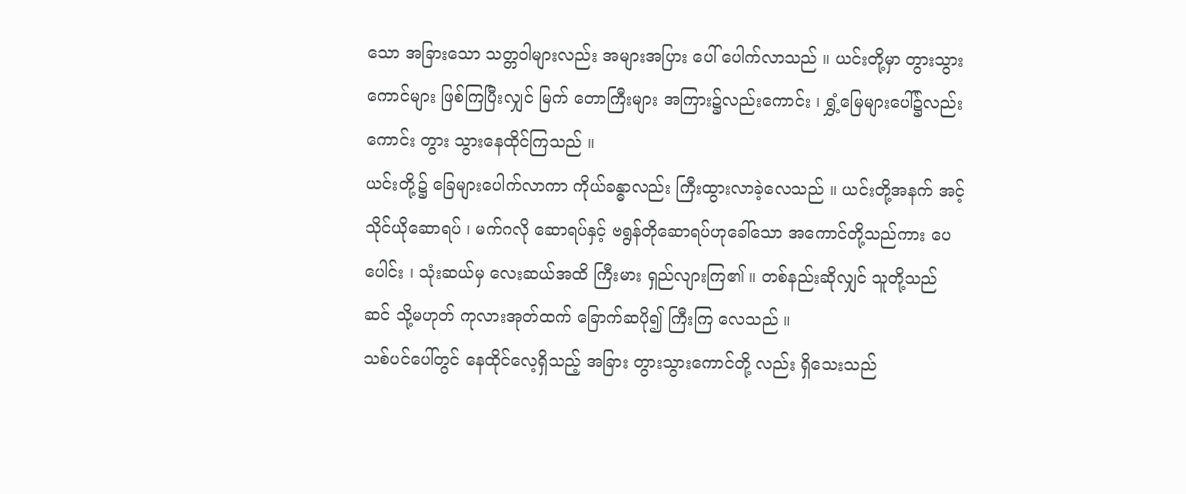သော အခြားသော သတ္တဝါများလည်း အများအပြား ပေါ် ပေါက်လာသည် ။ ယင်းတို့မှာ တွားသွားကောင်များ ဖြစ်ကြပြီးလျှင် မြက် တောကြီးများ အကြား၌လည်းကောင်း ၊ ရွှံ့မြေများပေါ်၌လည်းကောင်း တွား သွားနေထိုင်ကြသည် ။
ယင်းတို့၌ ခြေများပေါက်လာကာ ကိုယ်ခန္ဓာလည်း ကြီးထွားလာခဲ့လေသည် ။ ယင်းတို့အနက် အင့်သိုင်ယိုဆောရပ် ၊ မက်ဂလို ဆောရပ်နှင့် ဗရွန်တိုဆောရပ်ဟုခေါ်သော အကောင်တို့သည်ကား ပေပေါင်း ၊ သုံးဆယ်မှ လေးဆယ်အထိ ကြီးမား ရှည်လျားကြ၏ ။ တစ်နည်းဆိုလျှင် သူတို့သည် ဆင် သို့မဟုတ် ကုလားအုတ်ထက် ခြောက်ဆပို၍ ကြီးကြ လေသည် ။
သစ်ပင်ပေါ်တွင် နေထိုင်လေ့ရှိသည့် အခြား တွားသွားကောင်တို့ လည်း ရှိသေးသည်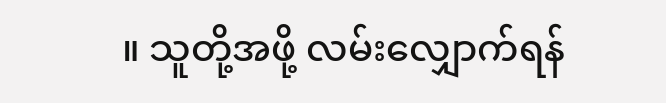။ သူတို့အဖို့ လမ်းလျှောက်ရန်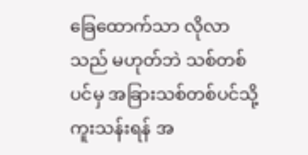ခြေထောက်သာ လိုလာ သည် မဟုတ်ဘဲ သစ်တစ်ပင်မှ အခြားသစ်တစ်ပင်သို့ ကူးသန်းရန် အ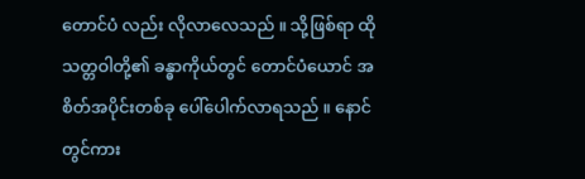တောင်ပံ လည်း လိုလာလေသည် ။ သို့ဖြစ်ရာ ထိုသတ္တဝါတို့၏ ခန္ဓာကိုယ်တွင် တောင်ပံယောင် အစိတ်အပိုင်းတစ်ခု ပေါ်ပေါက်လာရသည် ။ နောင်တွင်ကား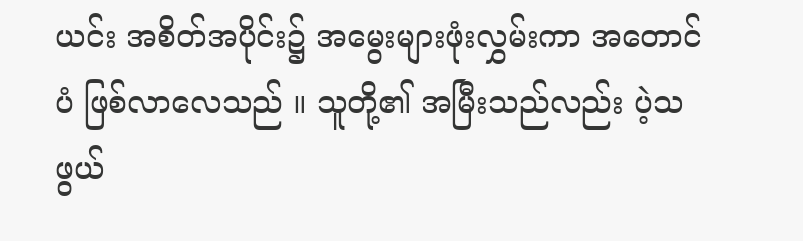ယင်း အစိတ်အပိုင်း၌ အမွေးများဖုံးလွှမ်းကာ အတောင်ပံ ဖြစ်လာလေသည် ။ သူတို့၏ အမြီးသည်လည်း ပဲ့သဖွယ်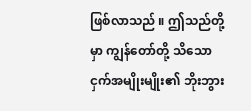ဖြစ်လာသည် ။ ဤသည်တို့မှာ ကျွန်တော်တို့ သိသော ငှက်အမျိုးမျိုး၏ ဘိုးဘွား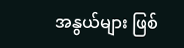အနွယ်များ ဖြစ်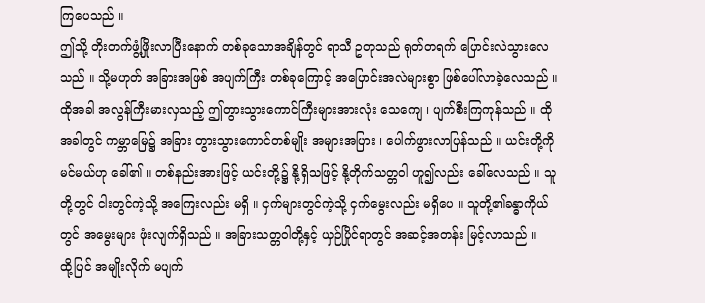ကြပေသည် ။
ဤသို့ တိုးတက်ဖွံ့ဖြိုးလာပြီးနောက် တစ်ခုသောအချိန်တွင် ရာသီ ဥတုသည် ရုတ်တရက် ပြောင်းလဲသွားလေသည် ။ သို့မဟုတ် အခြားအဖြစ် အပျက်ကြီး တစ်ခုကြောင့် အပြောင်းအလဲများစွာ ဖြစ်ပေါ်လာခဲ့လေသည် ။
ထိုအခါ အလွန်ကြီးမားလှသည့် ဤတွားသွားကောင်ကြီးများအားလုံး သေကျေ ၊ ပျက်စီးကြကုန်သည် ။ ထိုအခါတွင် ကမ္ဘာမြေ၌ အခြား တွားသွားကောင်တစ်မျိုး အများအပြား ၊ ပေါက်ဖွားလာပြန်သည် ။ ယင်းတို့ကို မင်မယ်ဟု ခေါ်၏ ။ တစ်နည်းအားဖြင့် ယင်းတို့၌ နို့ရှိသဖြင့် နို့တိုက်သတ္တဝါ ဟူ၍လည်း ခေါ်လေသည် ။ သူတို့တွင် ငါးတွင်ကဲ့သို့ အကြေးလည်း မရှိ ။ ငှက်များတွင်ကဲ့သို့ ငှက်မွေးလည်း မရှိပေ ။ သူတို့၏ခန္ဓာကိုယ်တွင် အမွေးများ ဖုံးလျက်ရှိသည် ။ အခြားသတ္တဝါတို့နှင့် ယှဉ်ပြိုင်ရာတွင် အဆင့်အတန်း မြင့်လာသည် ။
ထို့ပြင် အမျိုးလိုက် မပျက်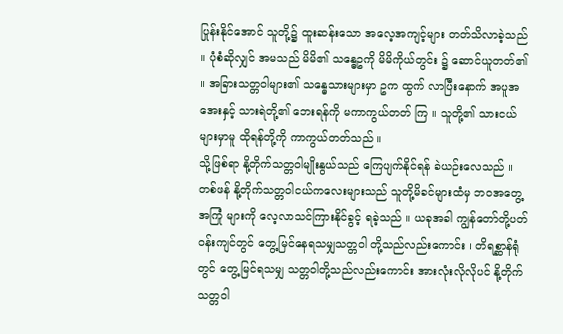ပြုန်းနိုင်အောင် သူတို့၌ ထူးဆန်းသော အလေ့အကျင့်များ တတ်သိလာခဲ့သည် ။ ပုံစံဆိုလျှင် အမသည် မိမိ၏ သန္ဓေဥကို မိမိကိုယ်တွင်း ၌ ဆောင်ယူတတ်၏ ။ အခြားသတ္တဝါများ၏ သန္ဓေသားများမှာ ဥက ထွက် လာပြီးနောက် အပူအအေးနှင့် သားရဲတို့၏ ဘေးရန်ကို မကာကွယ်တတ် ကြ ။ သူတို့၏ သားငယ်များမှာမူ ထိုရန်တို့ကို ကာကွယ်တတ်သည် ။
သို့ဖြစ်ရာ နို့တိုက်သတ္တဝါမျိုးနွယ်သည် ကြေပျက်နိုင်ရန် ခဲယဉ်းလေသည် ။ တစ်ဖန် နို့တိုက်သတ္တဝါငယ်ကလေးများသည် သူတို့မိခင်များထံမှ ဘ၀အတွေ့အကြုံ များကို လေ့လာသင်ကြားနိုင်ခွင့် ရခဲ့သည် ။ ယခုအခါ ကျွန်တော်တို့ပတ်ဝန်းကျင်တွင် တွေ့မြင်နေရသမျှသတ္တဝါ တို့သည်လည်းကောင်း ၊ တိရစ္ဆာန်ရုံတွင် တွေ့မြင်ရသမျှ သတ္တဝါတို့သည်လည်းကောင်း အားလုံးလိုလိုပင် နို့တိုက်သတ္တဝါ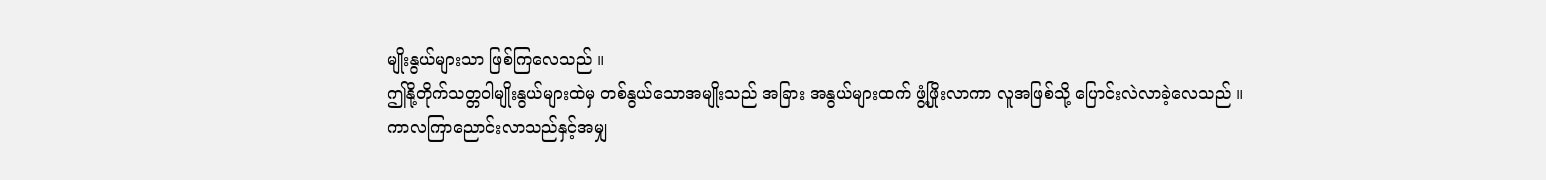မျိုးနွယ်များသာ ဖြစ်ကြလေသည် ။
ဤနို့တိုက်သတ္တဝါမျိုးနွယ်များထဲမှ တစ်နွယ်သောအမျိုးသည် အခြား အနွယ်များထက် ဖွံ့ဖြိုးလာကာ လူအဖြစ်သို့ ပြောင်းလဲလာခဲ့လေသည် ။
ကာလကြာညောင်းလာသည်နှင့်အမျှ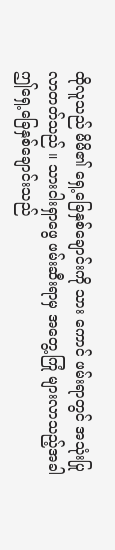ထိုလူသည် မိမိ၏ ရှေ့ခြေနှစ်ချောင်းကို သား ကောင် ဖမ်းရာတွင် အသုံးပြုလာတတ်သည် ။ သားငါးရှာဖွေ ဖမ်းဆီးရာမှ အတွေ့ကြုံ များလာသည့်အခါ ဤရှေ့ခြေနှစ်ချောင်းသည်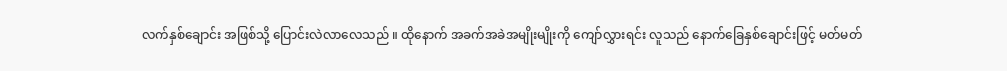လက်နှစ်ချောင်း အဖြစ်သို့ ပြောင်းလဲလာလေသည် ။ ထိုနောက် အခက်အခဲအမျိုးမျိုးကို ကျော်လွှားရင်း လူသည် နောက်ခြေနှစ်ချောင်းဖြင့် မတ်မတ်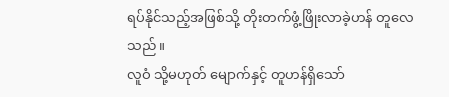ရပ်နိုင်သည့်အဖြစ်သို့ တိုးတက်ဖွံ့ဖြိုးလာခဲ့ဟန် တူလေသည် ။
လူဝံ သို့မဟုတ် မျောက်နှင့် တူဟန်ရှိသော်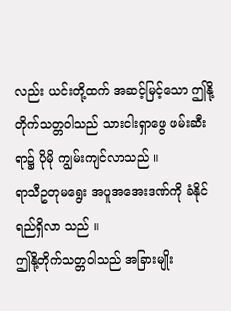လည်း ယင်းတို့ထက် အဆင့်မြင့်သော ဤနို့တိုက်သတ္တဝါသည် သားငါးရှာဖွေ ဖမ်းဆီးရာ၌ ပိုမို ကျွမ်းကျင်လာသည် ။
ရာသီဥတုမရွေး အပူအအေးဒဏ်ကို ခံနိုင်ရည်ရှိလာ သည် ။
ဤနို့တိုက်သတ္တဝါသည် အခြားမျိုး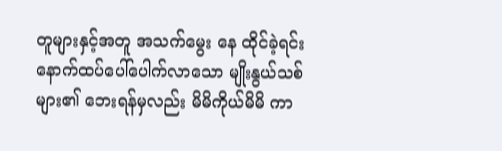တူများနှင့်အတူ အသက်မွေး နေ ထိုင်ခဲ့ရင်း နောက်ထပ်ပေါ်ပေါက်လာသော မျိုးနွယ်သစ်များ၏ ဘေးရန်မှလည်း မိမိကိုယ်မိမိ ကာ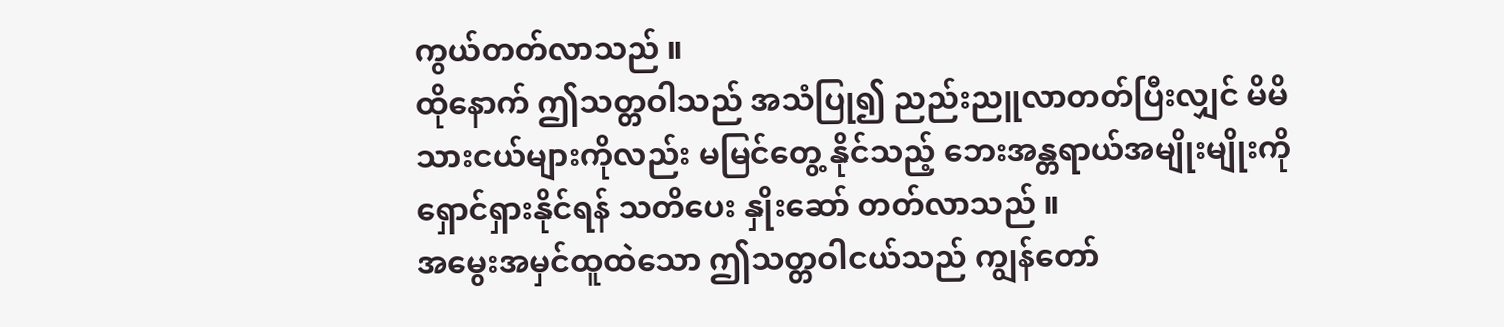ကွယ်တတ်လာသည် ။
ထိုနောက် ဤသတ္တဝါသည် အသံပြု၍ ညည်းညူလာတတ်ပြီးလျှင် မိမိသားငယ်များကိုလည်း မမြင်တွေ့ နိုင်သည့် ဘေးအန္တရာယ်အမျိုးမျိုးကို ရှောင်ရှားနိုင်ရန် သတိပေး နှိုးဆော် တတ်လာသည် ။
အမွေးအမှင်ထူထဲသော ဤသတ္တဝါငယ်သည် ကျွန်တော်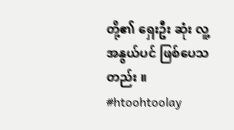တို့၏ ရှေးဦး ဆုံး လူ့အနွယ်ပင် ဖြစ်ပေသတည်း ။
#htoohtoolay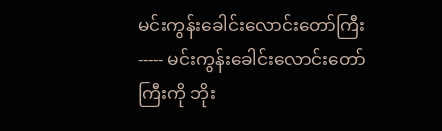မင်းကွန်းခေါင်းလောင်းတော်ကြီး ----- မင်းကွန်းခေါင်းလောင်းတော်ကြီးကို ဘိုး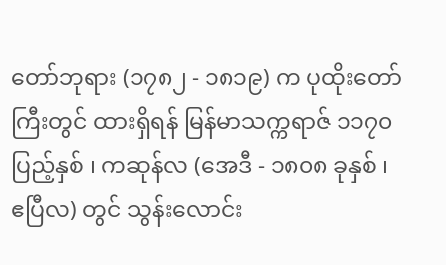တော်ဘုရား (၁၇၈၂ - ၁၈၁၉) က ပုထိုးတော်ကြီးတွင် ထားရှိရန် မြန်မာသက္ကရာဇ် ၁၁၇၀ ပြည့်နှစ် ၊ ကဆုန်လ (အေဒီ - ၁၈၀၈ ခုနှစ် ၊ ဧပြီလ) တွင် သွန်းလောင်း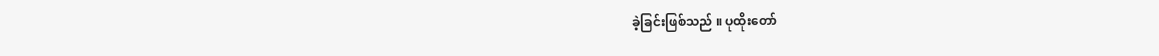ခဲ့ခြင်းဖြစ်သည် ။ ပုထိုးတော်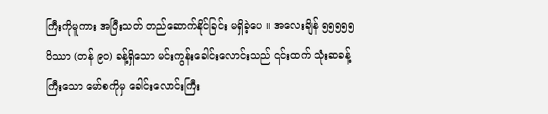ကြီးကိုမူကား အပြီးသတ် တည်ဆောက်နိုင်ခြင်း မရှိခဲ့ပေ ။ အလေးချိန် ၅၅၅၅၅ ပိဿာ (တန် ၉၀) ခန့်ရှိသော မင်းကွန်းခေါင်းလောင်းသည် ၎င်းထက် သုံးဆခန့် ကြီးသော မော်စကိုမှ ခေါင်းလောင်းကြီး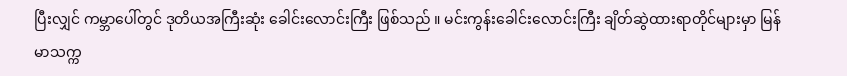ပြီးလျှင် ကမ္ဘာပေါ်တွင် ဒုတိယအကြီးဆုံး ခေါင်းလောင်းကြီး ဖြစ်သည် ။ မင်းကွန်းခေါင်းလောင်းကြီး ချိတ်ဆွဲထားရာတိုင်များမှာ မြန်မာသက္က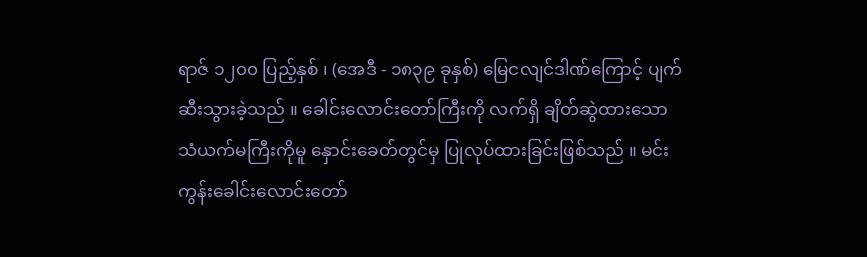ရာဇ် ၁၂၀၀ ပြည့်နှစ် ၊ (အေဒီ - ၁၈၃၉ ခုနှစ်) မြေငလျင်ဒါဏ်ကြောင့် ပျက်ဆီးသွားခဲ့သည် ။ ခေါင်းလောင်းတော်ကြီးကို လက်ရှိ ချိတ်ဆွဲထားသော သံယက်မကြီးကိုမူ နှောင်းခေတ်တွင်မှ ပြုလုပ်ထားခြင်းဖြစ်သည် ။ မင်းကွန်းခေါင်းလောင်းတော်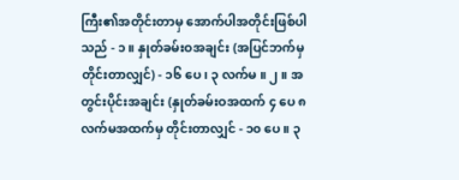ကြီး၏အတိုင်းတာမှ အောက်ပါအတိုင်းဖြစ်ပါသည် - ၁ ။ နှုတ်ခမ်းဝအချင်း (အပြင်ဘက်မှ တိုင်းတာလျှင်) - ၁၆ ပေ ၊ ၃ လက်မ ။ ၂ ။ အတွင်းပိုင်းအချင်း (နှုတ်ခမ်းဝအထက် ၄ ပေ ၈ လက်မအထက်မှ တိုင်းတာလျှင် - ၁၀ ပေ ။ ၃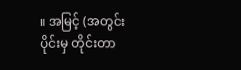။ အမြင့် (အတွင်းပိုင်းမှ တိုင်းတာ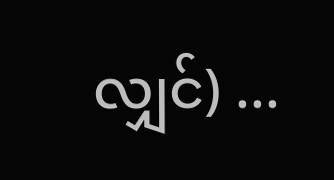လျှင်) ...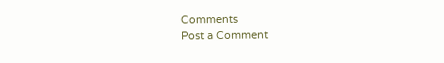Comments
Post a Comment